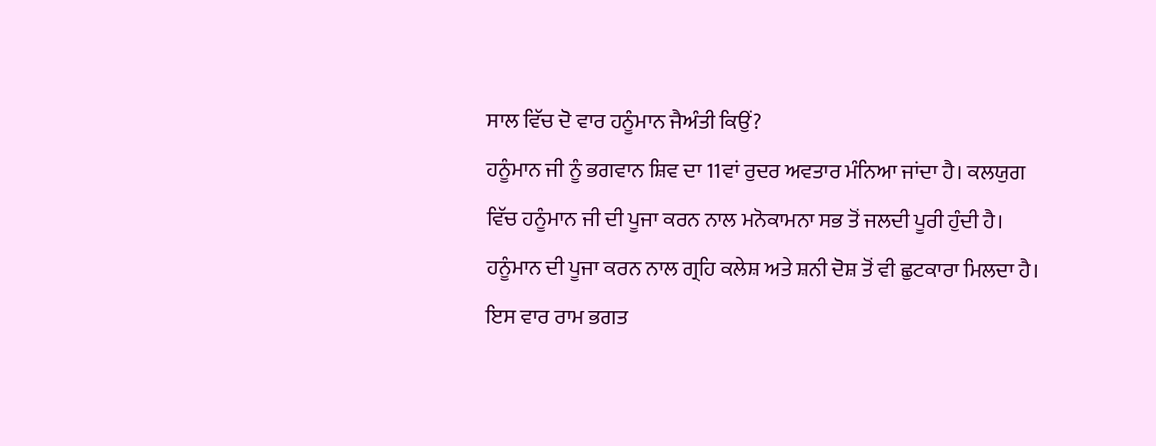ਸਾਲ ਵਿੱਚ ਦੋ ਵਾਰ ਹਨੂੰਮਾਨ ਜੈਅੰਤੀ ਕਿਉਂ?
ਹਨੂੰਮਾਨ ਜੀ ਨੂੰ ਭਗਵਾਨ ਸ਼ਿਵ ਦਾ 11ਵਾਂ ਰੁਦਰ ਅਵਤਾਰ ਮੰਨਿਆ ਜਾਂਦਾ ਹੈ। ਕਲਯੁਗ ਵਿੱਚ ਹਨੂੰਮਾਨ ਜੀ ਦੀ ਪੂਜਾ ਕਰਨ ਨਾਲ ਮਨੋਕਾਮਨਾ ਸਭ ਤੋਂ ਜਲਦੀ ਪੂਰੀ ਹੁੰਦੀ ਹੈ। ਹਨੂੰਮਾਨ ਦੀ ਪੂਜਾ ਕਰਨ ਨਾਲ ਗ੍ਰਹਿ ਕਲੇਸ਼ ਅਤੇ ਸ਼ਨੀ ਦੋਸ਼ ਤੋਂ ਵੀ ਛੁਟਕਾਰਾ ਮਿਲਦਾ ਹੈ।
ਇਸ ਵਾਰ ਰਾਮ ਭਗਤ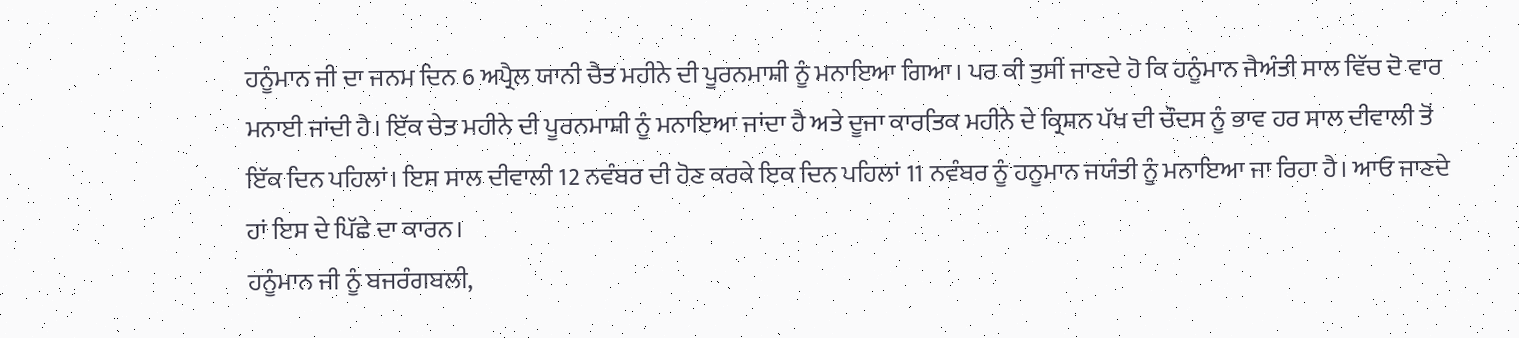ਹਨੂੰਮਾਨ ਜੀ ਦਾ ਜਨਮ ਦਿਨ 6 ਅਪ੍ਰੈਲ ਯਾਨੀ ਚੈਤ ਮਹੀਨੇ ਦੀ ਪੂਰਨਮਾਸ਼ੀ ਨੂੰ ਮਨਾਇਆ ਗਿਆ। ਪਰ ਕੀ ਤੁਸੀਂ ਜਾਣਦੇ ਹੋ ਕਿ ਹਨੂੰਮਾਨ ਜੈਅੰਤੀ ਸਾਲ ਵਿੱਚ ਦੋ ਵਾਰ ਮਨਾਈ ਜਾਂਦੀ ਹੈ। ਇੱਕ ਚੇਤ ਮਹੀਨੇ ਦੀ ਪੂਰਨਮਾਸ਼ੀ ਨੂੰ ਮਨਾਇਆ ਜਾਂਦਾ ਹੈ ਅਤੇ ਦੂਜਾ ਕਾਰਤਿਕ ਮਹੀਨੇ ਦੇ ਕ੍ਰਿਸ਼ਨ ਪੱਖ ਦੀ ਚੌਦਸ ਨੂੰ ਭਾਵ ਹਰ ਸਾਲ ਦੀਵਾਲੀ ਤੋਂ ਇੱਕ ਦਿਨ ਪਹਿਲਾਂ। ਇਸ ਸਾਲ ਦੀਵਾਲੀ 12 ਨਵੰਬਰ ਦੀ ਹੋਣ ਕਰਕੇ ਇਕ ਦਿਨ ਪਹਿਲਾਂ 11 ਨਵੰਬਰ ਨੂੰ ਹਨੂਮਾਨ ਜਯੰਤੀ ਨੂੰ ਮਨਾਇਆ ਜਾ ਰਿਹਾ ਹੈ। ਆਓ ਜਾਣਦੇ ਹਾਂ ਇਸ ਦੇ ਪਿੱਛੇ ਦਾ ਕਾਰਨ।
ਹਨੂੰਮਾਨ ਜੀ ਨੂੰ ਬਜਰੰਗਬਲੀ,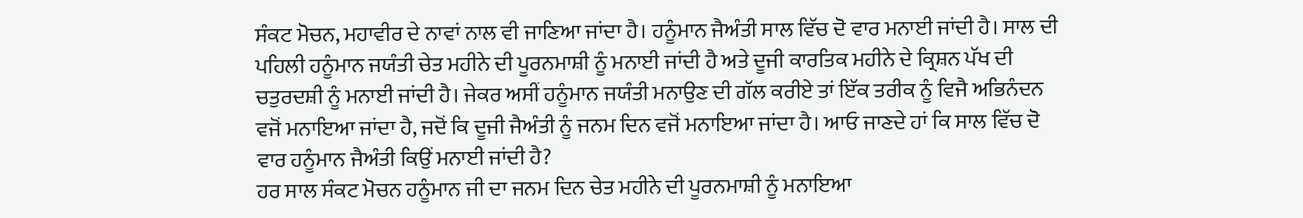ਸੰਕਟ ਮੋਚਨ, ਮਹਾਵੀਰ ਦੇ ਨਾਵਾਂ ਨਾਲ ਵੀ ਜਾਣਿਆ ਜਾਂਦਾ ਹੈ। ਹਨੂੰਮਾਨ ਜੈਅੰਤੀ ਸਾਲ ਵਿੱਚ ਦੋ ਵਾਰ ਮਨਾਈ ਜਾਂਦੀ ਹੈ। ਸਾਲ ਦੀ ਪਹਿਲੀ ਹਨੂੰਮਾਨ ਜਯੰਤੀ ਚੇਤ ਮਹੀਨੇ ਦੀ ਪੂਰਨਮਾਸ਼ੀ ਨੂੰ ਮਨਾਈ ਜਾਂਦੀ ਹੈ ਅਤੇ ਦੂਜੀ ਕਾਰਤਿਕ ਮਹੀਨੇ ਦੇ ਕ੍ਰਿਸ਼ਨ ਪੱਖ ਦੀ ਚਤੁਰਦਸ਼ੀ ਨੂੰ ਮਨਾਈ ਜਾਂਦੀ ਹੈ। ਜੇਕਰ ਅਸੀਂ ਹਨੂੰਮਾਨ ਜਯੰਤੀ ਮਨਾਉਣ ਦੀ ਗੱਲ ਕਰੀਏ ਤਾਂ ਇੱਕ ਤਰੀਕ ਨੂੰ ਵਿਜੈ ਅਭਿਨੰਦਨ ਵਜੋਂ ਮਨਾਇਆ ਜਾਂਦਾ ਹੈ, ਜਦੋਂ ਕਿ ਦੂਜੀ ਜੈਅੰਤੀ ਨੂੰ ਜਨਮ ਦਿਨ ਵਜੋਂ ਮਨਾਇਆ ਜਾਂਦਾ ਹੈ। ਆਓ ਜਾਣਦੇ ਹਾਂ ਕਿ ਸਾਲ ਵਿੱਚ ਦੋ ਵਾਰ ਹਨੂੰਮਾਨ ਜੈਅੰਤੀ ਕਿਉਂ ਮਨਾਈ ਜਾਂਦੀ ਹੈ?
ਹਰ ਸਾਲ ਸੰਕਟ ਮੋਚਨ ਹਨੂੰਮਾਨ ਜੀ ਦਾ ਜਨਮ ਦਿਨ ਚੇਤ ਮਹੀਨੇ ਦੀ ਪੂਰਨਮਾਸ਼ੀ ਨੂੰ ਮਨਾਇਆ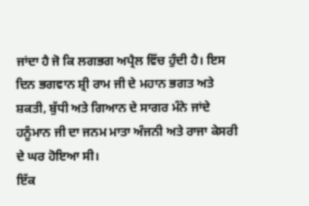ਜਾਂਦਾ ਹੈ ਜੋ ਕਿ ਲਗਭਗ ਅਪ੍ਰੈਲ ਵਿੱਚ ਹੁੰਦੀ ਹੈ। ਇਸ ਦਿਨ ਭਗਵਾਨ ਸ਼੍ਰੀ ਰਾਮ ਜੀ ਦੇ ਮਹਾਨ ਭਗਤ ਅਤੇ ਸ਼ਕਤੀ, ਬੁੱਧੀ ਅਤੇ ਗਿਆਨ ਦੇ ਸਾਗਰ ਮੰਨੇ ਜਾਂਦੇ ਹਨੂੰਮਾਨ ਜੀ ਦਾ ਜਨਮ ਮਾਤਾ ਅੰਜਨੀ ਅਤੇ ਰਾਜਾ ਕੇਸਰੀ ਦੇ ਘਰ ਹੋਇਆ ਸੀ।
ਇੱਕ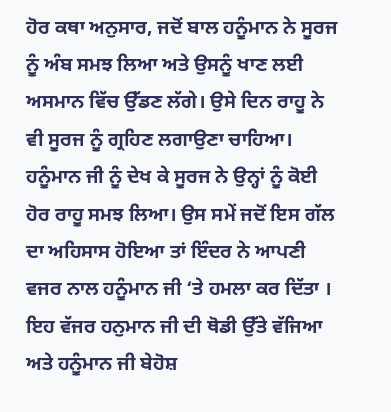ਹੋਰ ਕਥਾ ਅਨੁਸਾਰ, ਜਦੋਂ ਬਾਲ ਹਨੂੰਮਾਨ ਨੇ ਸੂਰਜ ਨੂੰ ਅੰਬ ਸਮਝ ਲਿਆ ਅਤੇ ਉਸਨੂੰ ਖਾਣ ਲਈ ਅਸਮਾਨ ਵਿੱਚ ਉੱਡਣ ਲੱਗੇ। ਉਸੇ ਦਿਨ ਰਾਹੂ ਨੇ ਵੀ ਸੂਰਜ ਨੂੰ ਗ੍ਰਹਿਣ ਲਗਾਉਣਾ ਚਾਹਿਆ। ਹਨੂੰਮਾਨ ਜੀ ਨੂੰ ਦੇਖ ਕੇ ਸੂਰਜ ਨੇ ਉਨ੍ਹਾਂ ਨੂੰ ਕੋਈ ਹੋਰ ਰਾਹੂ ਸਮਝ ਲਿਆ। ਉਸ ਸਮੇਂ ਜਦੋਂ ਇਸ ਗੱਲ ਦਾ ਅਹਿਸਾਸ ਹੋਇਆ ਤਾਂ ਇੰਦਰ ਨੇ ਆਪਣੀ ਵਜਰ ਨਾਲ ਹਨੂੰਮਾਨ ਜੀ ‘ਤੇ ਹਮਲਾ ਕਰ ਦਿੱਤਾ । ਇਹ ਵੱਜਰ ਹਨੁਮਾਨ ਜੀ ਦੀ ਥੋਡੀ ਉੱਤੇ ਵੱਜਿਆ ਅਤੇ ਹਨੂੰਮਾਨ ਜੀ ਬੇਹੋਸ਼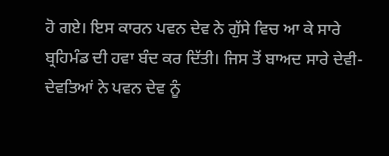ਹੋ ਗਏ। ਇਸ ਕਾਰਨ ਪਵਨ ਦੇਵ ਨੇ ਗੁੱਸੇ ਵਿਚ ਆ ਕੇ ਸਾਰੇ ਬ੍ਰਹਿਮੰਡ ਦੀ ਹਵਾ ਬੰਦ ਕਰ ਦਿੱਤੀ। ਜਿਸ ਤੋਂ ਬਾਅਦ ਸਾਰੇ ਦੇਵੀ-ਦੇਵਤਿਆਂ ਨੇ ਪਵਨ ਦੇਵ ਨੂੰ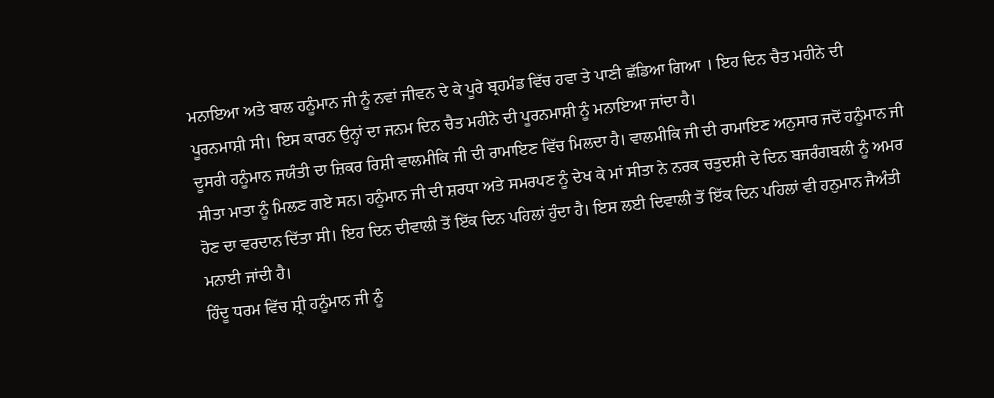ਮਨਾਇਆ ਅਤੇ ਬਾਲ ਹਨੂੰਮਾਨ ਜੀ ਨੂੰ ਨਵਾਂ ਜੀਵਨ ਦੇ ਕੇ ਪੂਰੇ ਬ੍ਰਹਮੰਡ ਵਿੱਚ ਹਵਾ ਤੇ ਪਾਣੀ ਛੱਡਿਆ ਗਿਆ । ਇਹ ਦਿਨ ਚੈਤ ਮਹੀਨੇ ਦੀ ਪੂਰਨਮਾਸ਼ੀ ਸੀ। ਇਸ ਕਾਰਨ ਉਨ੍ਹਾਂ ਦਾ ਜਨਮ ਦਿਨ ਚੈਤ ਮਹੀਨੇ ਦੀ ਪੂਰਨਮਾਸ਼ੀ ਨੂੰ ਮਨਾਇਆ ਜਾਂਦਾ ਹੈ।
ਦੂਸਰੀ ਹਨੂੰਮਾਨ ਜਯੰਤੀ ਦਾ ਜ਼ਿਕਰ ਰਿਸ਼ੀ ਵਾਲਮੀਕਿ ਜੀ ਦੀ ਰਾਮਾਇਣ ਵਿੱਚ ਮਿਲਦਾ ਹੈ। ਵਾਲਮੀਕਿ ਜੀ ਦੀ ਰਾਮਾਇਣ ਅਨੁਸਾਰ ਜਦੋਂ ਹਨੂੰਮਾਨ ਜੀ ਸੀਤਾ ਮਾਤਾ ਨੂੰ ਮਿਲਣ ਗਏ ਸਨ। ਹਨੂੰਮਾਨ ਜੀ ਦੀ ਸ਼ਰਧਾ ਅਤੇ ਸਮਰਪਣ ਨੂੰ ਦੇਖ ਕੇ ਮਾਂ ਸੀਤਾ ਨੇ ਨਰਕ ਚਤੁਦਸ਼ੀ ਦੇ ਦਿਨ ਬਜਰੰਗਬਲੀ ਨੂੰ ਅਮਰ ਹੋਣ ਦਾ ਵਰਦਾਨ ਦਿੱਤਾ ਸੀ। ਇਹ ਦਿਨ ਦੀਵਾਲੀ ਤੋਂ ਇੱਕ ਦਿਨ ਪਹਿਲਾਂ ਹੁੰਦਾ ਹੈ। ਇਸ ਲਈ ਦਿਵਾਲੀ ਤੋਂ ਇੱਕ ਦਿਨ ਪਹਿਲਾਂ ਵੀ ਹਨੁਮਾਨ ਜੈਅੰਤੀ ਮਨਾਈ ਜਾਂਦੀ ਹੈ।
ਹਿੰਦੂ ਧਰਮ ਵਿੱਚ ਸ਼੍ਰੀ ਹਨੂੰਮਾਨ ਜੀ ਨੂੰ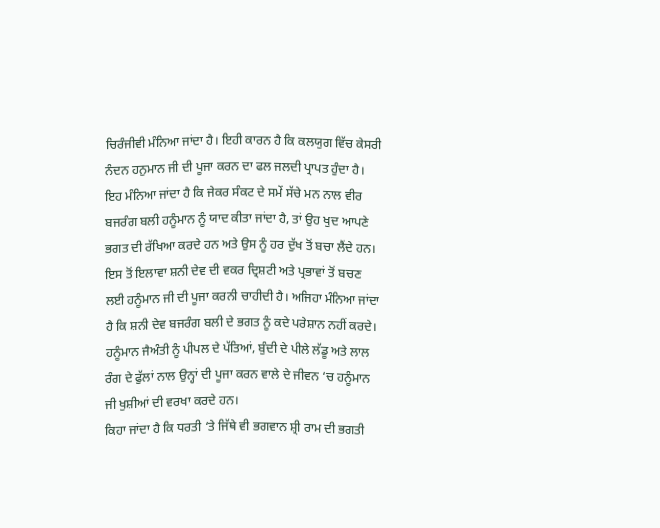ਚਿਰੰਜੀਵੀ ਮੰਨਿਆ ਜਾਂਦਾ ਹੈ। ਇਹੀ ਕਾਰਨ ਹੈ ਕਿ ਕਲਯੁਗ ਵਿੱਚ ਕੇਸਰੀ ਨੰਦਨ ਹਨੁਮਾਨ ਜੀ ਦੀ ਪੂਜਾ ਕਰਨ ਦਾ ਫਲ ਜਲਦੀ ਪ੍ਰਾਪਤ ਹੁੰਦਾ ਹੈ। ਇਹ ਮੰਨਿਆ ਜਾਂਦਾ ਹੈ ਕਿ ਜੇਕਰ ਸੰਕਟ ਦੇ ਸਮੇਂ ਸੱਚੇ ਮਨ ਨਾਲ ਵੀਰ ਬਜਰੰਗ ਬਲੀ ਹਨੂੰਮਾਨ ਨੂੰ ਯਾਦ ਕੀਤਾ ਜਾਂਦਾ ਹੈ, ਤਾਂ ਉਹ ਖੁਦ ਆਪਣੇ ਭਗਤ ਦੀ ਰੱਖਿਆ ਕਰਦੇ ਹਨ ਅਤੇ ਉਸ ਨੂੰ ਹਰ ਦੁੱਖ ਤੋਂ ਬਚਾ ਲੈਂਦੇ ਹਨ।
ਇਸ ਤੋਂ ਇਲਾਵਾ ਸ਼ਨੀ ਦੇਵ ਦੀ ਵਕਰ ਦ੍ਰਿਸ਼ਟੀ ਅਤੇ ਪ੍ਰਭਾਵਾਂ ਤੋਂ ਬਚਣ ਲਈ ਹਨੂੰਮਾਨ ਜੀ ਦੀ ਪੂਜਾ ਕਰਨੀ ਚਾਹੀਦੀ ਹੈ। ਅਜਿਹਾ ਮੰਨਿਆ ਜਾਂਦਾ ਹੈ ਕਿ ਸ਼ਨੀ ਦੇਵ ਬਜਰੰਗ ਬਲੀ ਦੇ ਭਗਤ ਨੂੰ ਕਦੇ ਪਰੇਸ਼ਾਨ ਨਹੀਂ ਕਰਦੇ। ਹਨੂੰਮਾਨ ਜੈਅੰਤੀ ਨੂੰ ਪੀਪਲ ਦੇ ਪੱਤਿਆਂ, ਬੁੰਦੀ ਦੇ ਪੀਲੇ ਲੱਡੂ ਅਤੇ ਲਾਲ ਰੰਗ ਦੇ ਫੁੱਲਾਂ ਨਾਲ ਉਨ੍ਹਾਂ ਦੀ ਪੂਜਾ ਕਰਨ ਵਾਲੇ ਦੇ ਜੀਵਨ ‘ਚ ਹਨੂੰਮਾਨ ਜੀ ਖੁਸ਼ੀਆਂ ਦੀ ਵਰਖਾ ਕਰਦੇ ਹਨ।
ਕਿਹਾ ਜਾਂਦਾ ਹੈ ਕਿ ਧਰਤੀ ‘ਤੇ ਜਿੱਥੇ ਵੀ ਭਗਵਾਨ ਸ਼੍ਰੀ ਰਾਮ ਦੀ ਭਗਤੀ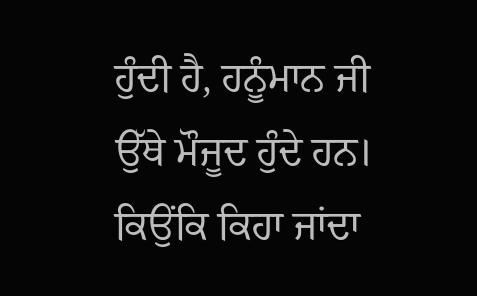ਹੁੰਦੀ ਹੈ, ਹਨੂੰਮਾਨ ਜੀ ਉੱਥੇ ਮੌਜੂਦ ਹੁੰਦੇ ਹਨ।
ਕਿਉਂਕਿ ਕਿਹਾ ਜਾਂਦਾ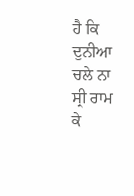ਹੈ ਕਿ ਦੁਨੀਆ ਚਲੇ ਨਾ ਸ੍ਰੀ ਰਾਮ ਕੇ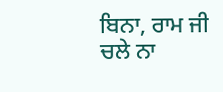ਬਿਨਾ, ਰਾਮ ਜੀ ਚਲੇ ਨਾ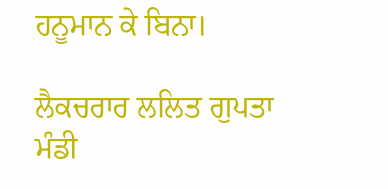ਹਨੂਮਾਨ ਕੇ ਬਿਨਾ।

ਲੈਕਚਰਾਰ ਲਲਿਤ ਗੁਪਤਾ
ਮੰਡੀ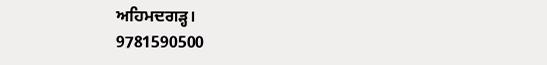ਅਹਿਮਦਗੜ੍ਹ।
9781590500